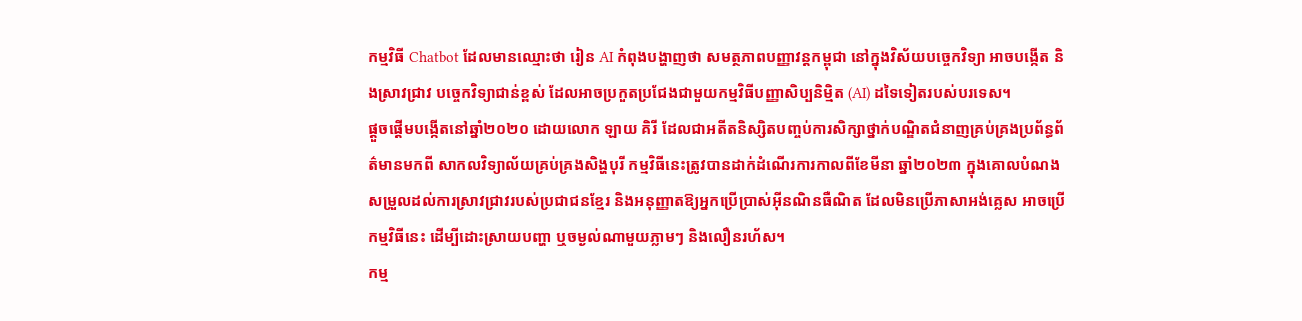កម្មវិធី Chatbot ដែលមានឈ្មោះថា រៀន AI កំពុងបង្ហាញថា សមត្ថភាពបញ្ញាវន្តកម្ពុជា នៅក្នុងវិស័យបច្ចេកវិទ្យា អាចបង្កើត និងស្រាវជ្រាវ បច្ចេកវិទ្យាជាន់ខ្ពស់ ដែលអាចប្រកួតប្រជែងជាមួយកម្មវិធីបញ្ញាសិប្បនិម្មិត (AI) ដទៃទៀតរបស់បរទេស។
ផ្ដួចផ្ដើមបង្កើតនៅឆ្នាំ២០២០ ដោយលោក ឡាយ គិរី ដែលជាអតីតនិស្សិតបញ្ចប់ការសិក្សាថ្នាក់បណ្ឌិតជំនាញគ្រប់គ្រងប្រព័ន្ធព័ត៌មានមកពី សាកលវិទ្យាល័យគ្រប់គ្រងសិង្ហបុរី កម្មវិធីនេះត្រូវបានដាក់ដំណើរការកាលពីខែមីនា ឆ្នាំ២០២៣ ក្នុងគោលបំណង សម្រួលដល់ការស្រាវជ្រាវរបស់ប្រជាជនខ្មែរ និងអនុញ្ញាតឱ្យអ្នកប្រើប្រាស់អ៊ីនណិនធឺណិត ដែលមិនប្រើភាសាអង់គ្លេស អាចប្រើកម្មវិធីនេះ ដើម្បីដោះស្រាយបញ្ហា ឬចម្ងល់ណាមួយភ្លាមៗ និងលឿនរហ័ស។
កម្ម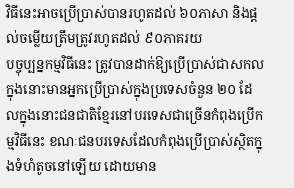វិធីនេះអាចប្រើប្រាស់បានរហូតដល់ ៦០ភាសា និងផ្ដល់ចម្លើយត្រឹមត្រូវរហូតដល់ ៩០ភាគរយ
បច្ចុប្បន្នកម្មវិធីនេះ ត្រូវបានដាក់ឱ្យប្រើប្រាស់ជាសកល ក្នុងនោះមានអ្នកប្រើប្រាស់ក្នុងប្រទេសចំនួន ២០ ដែលក្នុងនោះជនជាតិខ្មែរនៅបរទេសជាច្រើនកំពុងប្រើកម្មវិធីនេះ ខណៈជនបរទេសដែលកំពុងប្រើប្រាស់ស្ថិតក្នុងទំហំតូចនៅឡើយ ដោយមាន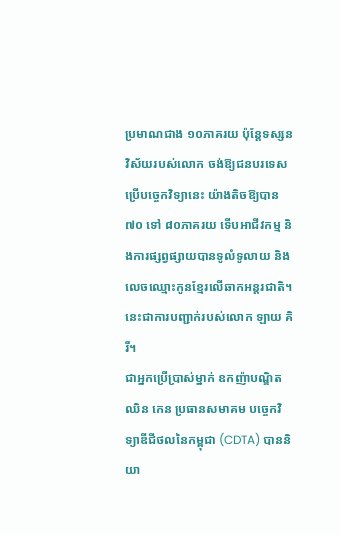ប្រមាណជាង ១០ភាគរយ ប៉ុន្តែទស្សនវិស័យរបស់លោក ចង់ឱ្យជនបរទេសប្រើបច្ចេកវិទ្យានេះ យ៉ាងតិចឱ្យបាន ៧០ ទៅ ៨០ភាគរយ ទើបអាជីវកម្ម និងការផ្សព្វផ្សាយបានទូលំទូលាយ និងលេចឈ្មោះកូនខ្មែរលើឆាកអន្តរជាតិ។ នេះជាការបញ្ជាក់របស់លោក ឡាយ គិរី។
ជាអ្នកប្រើប្រាស់ម្នាក់ ឧកញ៉ាបណ្ឌិត ឈិន កេន ប្រធានសមាគម បច្ចេកវិទ្យាឌីជីថលនៃកម្ពុជា (CDTA) បាននិយា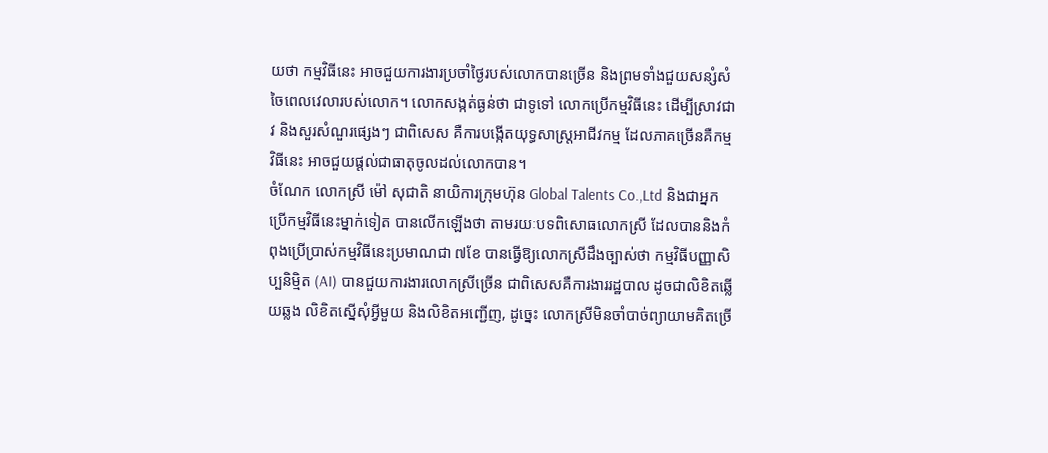យថា កម្មវិធីនេះ អាចជួយការងារប្រចាំថ្ងៃរបស់លោកបានច្រើន និងព្រមទាំងជួយសន្សំសំចៃពេលវេលារបស់លោក។ លោកសង្កត់ធ្ងន់ថា ជាទូទៅ លោកប្រើកម្មវិធីនេះ ដើម្បីស្រាវជាវ និងសួរសំណួរផ្សេងៗ ជាពិសេស គឺការបង្កើតយុទ្ធសាស្ត្រអាជីវកម្ម ដែលភាគច្រើនគឺកម្មវិធីនេះ អាចជួយផ្ដល់ជាធាតុចូលដល់លោកបាន។
ចំណែក លោកស្រី ម៉ៅ សុជាតិ នាយិការក្រុមហ៊ុន Global Talents Co.,Ltd និងជាអ្នកប្រើកម្មវិធីនេះម្នាក់ទៀត បានលើកឡើងថា តាមរយៈបទពិសោធលោកស្រី ដែលបាននិងកំពុងប្រើប្រាស់កម្មវិធីនេះប្រមាណជា ៧ខែ បានធ្វើឱ្យលោកស្រីដឹងច្បាស់ថា កម្មវិធីបញ្ញាសិប្បនិម្មិត (AI) បានជួយការងារលោកស្រីច្រើន ជាពិសេសគឺការងាររដ្ឋបាល ដូចជាលិខិតឆ្លើយឆ្លង លិខិតស្នើសុំអ្វីមួយ និងលិខិតអញ្ជើញ, ដូច្នេះ លោកស្រីមិនចាំបាច់ព្យាយាមគិតច្រើ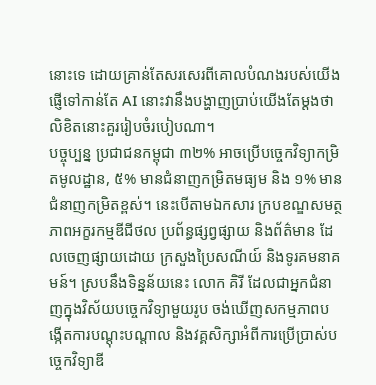នោះទេ ដោយគ្រាន់តែសរសេរពីគោលបំណងរបស់យើងផ្ញើទៅកាន់តែ AI នោះវានឹងបង្ហាញប្រាប់យើងតែម្ដងថា លិខិតនោះគួររៀបចំរបៀបណា។
បច្ចុប្បន្ន ប្រជាជនកម្ពុជា ៣២% អាចប្រើបច្ចេកវិទ្យាកម្រិតមូលដ្ឋាន, ៥% មានជំនាញកម្រិតមធ្យម និង ១% មានជំនាញកម្រិតខ្ពស់។ នេះបើតាមឯកសារ ក្របខណ្ឌសមត្ថភាពអក្ខរកម្មឌីជីថល ប្រព័ន្ធផ្សព្វផ្សាយ និងព័ត៌មាន ដែលចេញផ្សាយដោយ ក្រសួងប្រៃសណីយ៍ និងទូរគមនាគមន៍។ ស្របនឹងទិន្នន័យនេះ លោក គិរី ដែលជាអ្នកជំនាញក្នុងវិស័យបច្ចេកវិទ្យាមួយរូប ចង់ឃើញសកម្មភាពបង្កើតការបណ្ដុះបណ្ដាល និងវគ្គសិក្សាអំពីការប្រើប្រាស់បច្ចេកវិទ្យាឌី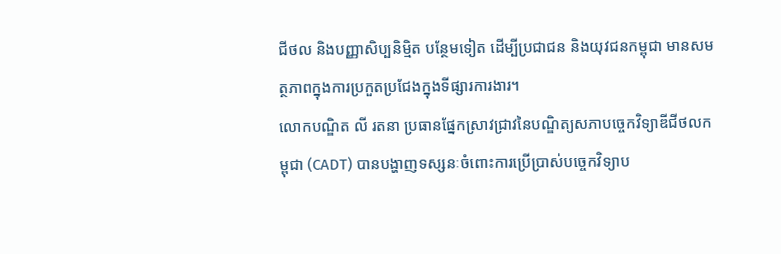ជីថល និងបញ្ញាសិប្បនិម្មិត បន្ថែមទៀត ដើម្បីប្រជាជន និងយុវជនកម្ពុជា មានសមត្ថភាពក្នុងការប្រកួតប្រជែងក្នុងទីផ្សារការងារ។
លោកបណ្ឌិត លី រតនា ប្រធានផ្នែកស្រាវជ្រាវនៃបណ្ឌិត្យសភាបច្ចេកវិទ្យាឌីជីថលកម្ពុជា (CADT) បានបង្ហាញទស្សនៈចំពោះការប្រើប្រាស់បច្ចេកវិទ្យាប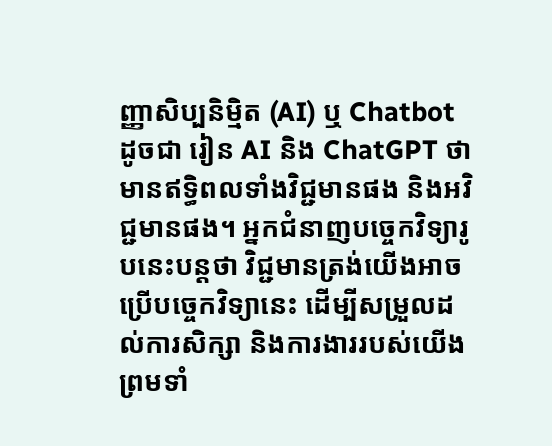ញ្ញាសិប្បនិម្មិត (AI) ឬ Chatbot ដូចជា រៀន AI និង ChatGPT ថា មានឥទ្ធិពលទាំងវិជ្ជមានផង និងអវិជ្ជមានផង។ អ្នកជំនាញបច្ចេកវិទ្យារូបនេះបន្តថា វិជ្ជមានត្រង់យើងអាចប្រើបច្ចេកវិទ្យានេះ ដើម្បីសម្រួលដល់ការសិក្សា និងការងាររបស់យើង ព្រមទាំ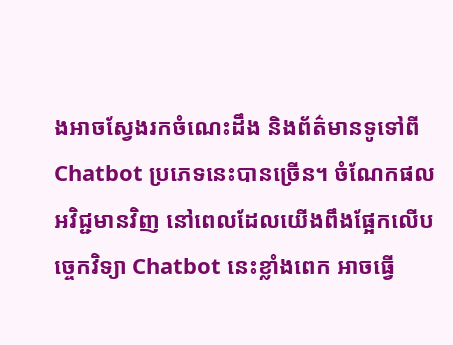ងអាចស្វែងរកចំណេះដឹង និងព័ត៌មានទូទៅពី Chatbot ប្រភេទនេះបានច្រើន។ ចំណែកផលអវិជ្ជមានវិញ នៅពេលដែលយើងពឹងផ្អែកលើបច្ចេកវិទ្យា Chatbot នេះខ្លាំងពេក អាចធ្វើ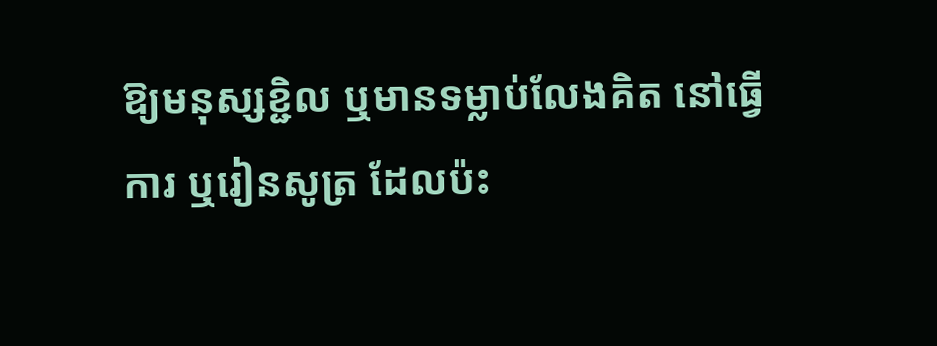ឱ្យមនុស្សខ្ជិល ឬមានទម្លាប់លែងគិត នៅធ្វើការ ឬរៀនសូត្រ ដែលប៉ះ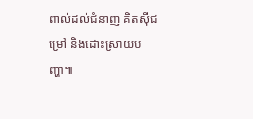ពាល់ដល់ជំនាញ គិតស៊ីជម្រៅ និងដោះស្រាយបញ្ហា៕